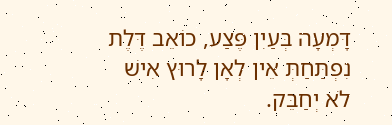דָּמְעָה בְּעַיִן פֶּצַע, כוֹאֵב דֶּלֶת נִפְתַּחַתְּ אֵין לְאָן לָרוּץ אִישׁ לֹא יְחַבֵּק.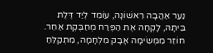נַעַר אַהֲבָה רִאשׁוֹנָה, עוֹמֵד לְיַד דֶּלֶת בֵּיתָהּ, לָקְחָה אֶת הַפֶּרַח מְחַבֶּקֶת אַחֵר.
חוֹזֵר מִמְּשִׂימָה אָבָק מִלְחָמָה, מִתְקַלֵּחַ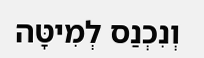וְנִכְנַס לְמִיטָּה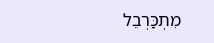מִתְכַּרְבֵל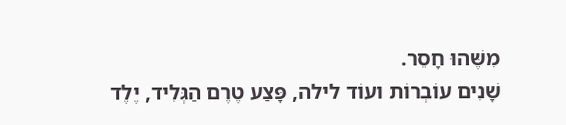מִשֶּׁהוּ חָסֵר.
שָׁנִים עוֹבְרוֹת ועוֹד לילה, פָּצַע טֶרֶם הַגְּלִיד, יֶלֶד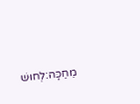מֵחַכָּה:לְחוּשׁ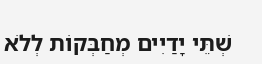שְׁתֵּי יָדַיִים מְחַבְּקוֹת לְלֹא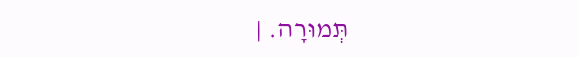תְּמוּרָה. |